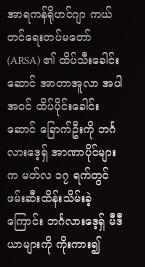အာရကန်ရိုဟင်ဂျာ ကယ်တင်ရေးတပ်မတော် (ARSA) ၏ ထိပ်သီးခေါင်းဆောင် အာတာအူလာ အပါအဝင် ထိပ်ပိုင်းခေါင်းဆောင် ခြောက်ဦးကို ဘင်္ဂလားဒေ့ရှ် အာဏာပိုင်များက မတ်လ ၁၇ ရက်တွင် ဖမ်းဆီးထိန်းသိမ်းခဲ့ကြောင်း ဘင်္ဂလားဒေ့ရှ် မီဒီယာများကို ကိုးကား၍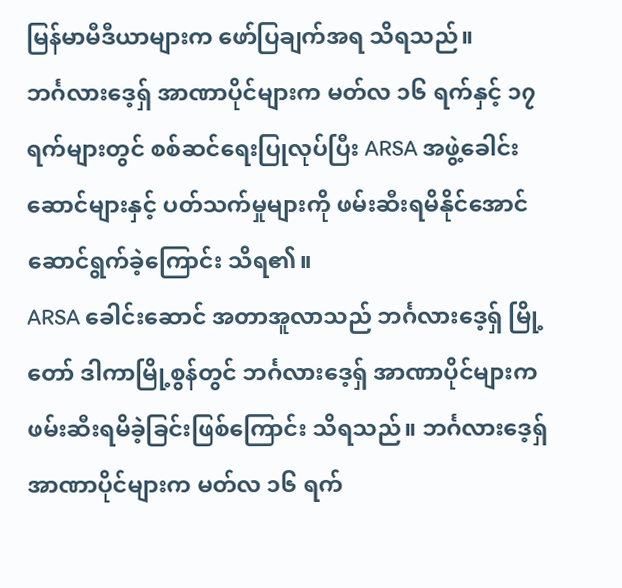မြန်မာမီဒီယာများက ဖော်ပြချက်အရ သိရသည်။
ဘင်္ဂလားဒေ့ရှ် အာဏာပိုင်များက မတ်လ ၁၆ ရက်နှင့် ၁၇ရက်များတွင် စစ်ဆင်ရေးပြုလုပ်ပြီး ARSA အဖွဲ့ခေါင်းဆောင်များနှင့် ပတ်သက်မှုများကို ဖမ်းဆီးရမိနိုင်အောင် ဆောင်ရွက်ခဲ့ကြောင်း သိရ၏။
ARSA ခေါင်းဆောင် အတာအူလာသည် ဘင်္ဂလားဒေ့ရှ် မြို့တော် ဒါကာမြို့စွန်တွင် ဘင်္ဂလားဒေ့ရှ် အာဏာပိုင်များက ဖမ်းဆီးရမိခဲ့ခြင်းဖြစ်ကြောင်း သိရသည်။ ဘင်္ဂလားဒေ့ရှ် အာဏာပိုင်များက မတ်လ ၁၆ ရက်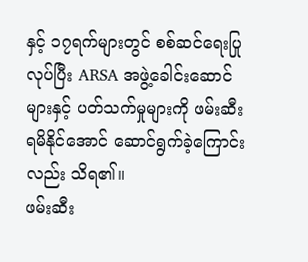နှင့် ၁၇ရက်များတွင် စစ်ဆင်ရေးပြုလုပ်ပြီး ARSA အဖွဲ့ခေါင်းဆောင်များနှင့် ပတ်သက်မှုများကို ဖမ်းဆီးရမိနိုင်အောင် ဆောင်ရွက်ခဲ့ကြောင်းလည်း သိရ၏။
ဖမ်းဆီး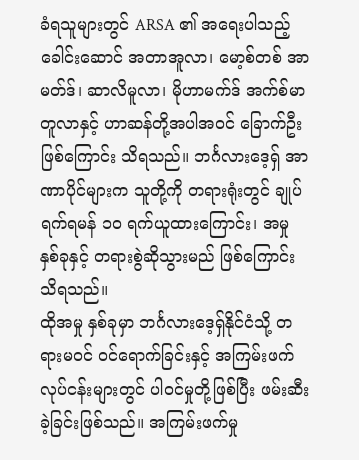ခံရသူများတွင် ARSA ၏ အရေးပါသည့် ခေါင်းဆောင် အတာအူလာ၊ မော့စ်တစ် အာမတ်ဒ်၊ ဆာလိမူလာ၊ မိုဟာမက်ဒ် အက်စ်မာတူလာနှင့် ဟာဆန်တို့အပါအဝင် ခြောက်ဦး ဖြစ်ကြောင်း သိရသည်။ ဘင်္ဂလားဒေ့ရှ် အာဏာပိုင်များက သူတို့ကို တရားရုံးတွင် ချုပ်ရက်ရမန် ၁၀ ရက်ယူထားကြောင်း၊ အမှု နှစ်ခုနှင့် တရားစွဲဆိုသွားမည် ဖြစ်ကြောင်း သိရသည်။
ထိုအမှု နှစ်ခုမှာ ဘင်္ဂလားဒေ့ရှ်နိုင်ငံသို့ တရားမဝင် ဝင်ရောက်ခြင်းနှင့် အကြမ်းဖက်လုပ်ငန်းများတွင် ပါဝင်မှုတို့ဖြစ်ပြီး ဖမ်းဆီးခဲ့ခြင်းဖြစ်သည်။ အကြမ်းဖက်မှု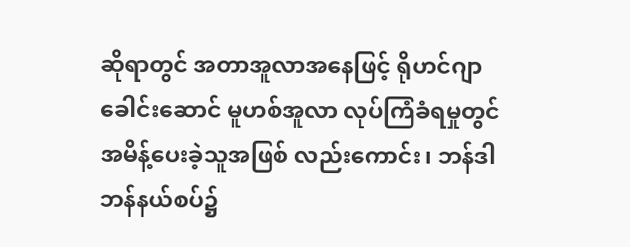ဆိုရာတွင် အတာအူလာအနေဖြင့် ရိုဟင်ဂျာခေါင်းဆောင် မူဟစ်အူလာ လုပ်ကြံခံရမှုတွင် အမိန့်ပေးခဲ့သူအဖြစ် လည်းကောင်း၊ ဘန်ဒါဘန်နယ်စပ်၌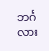ဘင်္ဂလား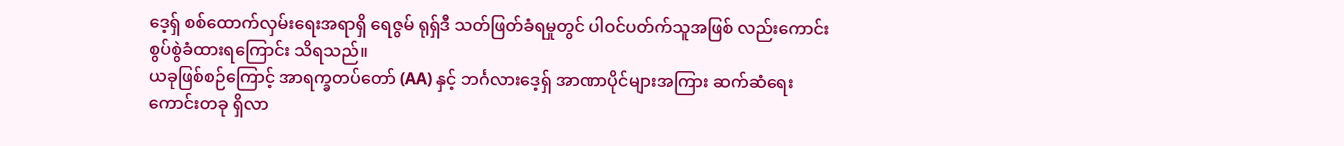ဒေ့ရှ် စစ်ထောက်လှမ်းရေးအရာရှိ ရေဇွမ် ရုရှ်ဒီ သတ်ဖြတ်ခံရမှုတွင် ပါဝင်ပတ်က်သူအဖြစ် လည်းကောင်း စွပ်စွဲခံထားရကြောင်း သိရသည်။
ယခုဖြစ်စဉ်ကြောင့် အာရက္ခတပ်တော် (AA) နှင့် ဘင်္ဂလားဒေ့ရှ် အာဏာပိုင်များအကြား ဆက်ဆံရေးကောင်းတခု ရှိလာ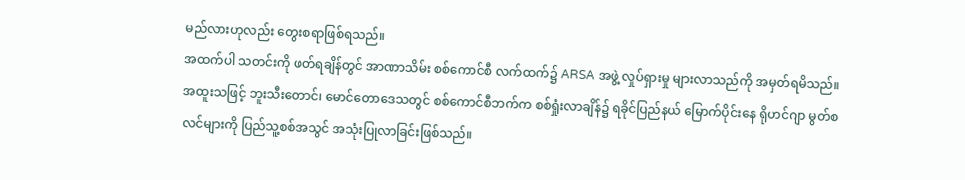မည်လားဟုလည်း တွေးစရာဖြစ်ရသည်။
အထက်ပါ သတင်းကို ဖတ်ရချိန်တွင် အာဏာသိမ်း စစ်ကောင်စီ လက်ထက်၌ ARSA အဖွဲ့ လှုပ်ရှားမှု များလာသည်ကို အမှတ်ရမိသည်။ အထူးသဖြင့် ဘူးသီးတောင်၊ မောင်တောဒေသတွင် စစ်ကောင်စီဘက်က စစ်ရှုံးလာချိန်၌ ရခိုင်ပြည်နယ် မြောက်ပိုင်းနေ ရိုဟင်ဂျာ မွတ်စလင်များကို ပြည်သူ့စစ်အသွင် အသုံးပြုလာခြင်းဖြစ်သည်။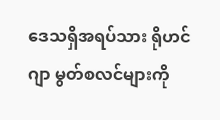ဒေသရှိအရပ်သား ရိုဟင်ဂျာ မွတ်စလင်များကို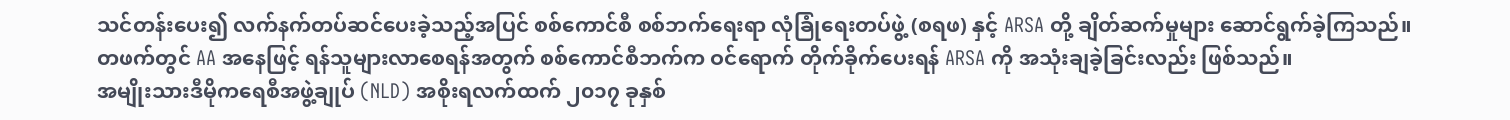သင်တန်းပေး၍ လက်နက်တပ်ဆင်ပေးခဲ့သည့်အပြင် စစ်ကောင်စီ စစ်ဘက်ရေးရာ လုံခြုံရေးတပ်ဖွဲ့ (စရဖ) နှင့် ARSA တို့ ချိတ်ဆက်မှုများ ဆောင်ရွက်ခဲ့ကြသည်။
တဖက်တွင် AA အနေဖြင့် ရန်သူများလာစေရန်အတွက် စစ်ကောင်စီဘက်က ဝင်ရောက် တိုက်ခိုက်ပေးရန် ARSA ကို အသုံးချခဲ့ခြင်းလည်း ဖြစ်သည်။
အမျိုးသားဒီမိုကရေစီအဖွဲ့ချုပ် (NLD) အစိုးရလက်ထက် ၂၀၁၇ ခုနှစ်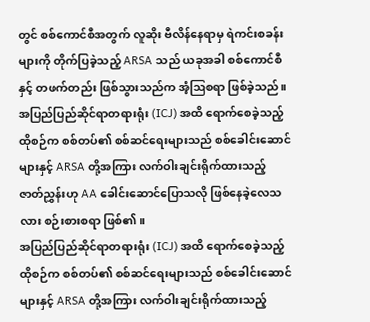တွင် စစ်ကောင်စီအတွက် လူဆိုး ဗီလိန်နေရာမှ ရဲကင်းစခန်းများကို တိုက်ပြခဲ့သည့် ARSA သည် ယခုအခါ စစ်ကောင်စီနှင့် တဖက်တည်း ဖြစ်သွားသည်က အံ့ဩစရာ ဖြစ်ခဲ့သည်။
အပြည်ပြည်ဆိုင်ရာတရားရုံး (ICJ) အထိ ရောက်စေခဲ့သည့် ထိုစဉ်က စစ်တပ်၏ စစ်ဆင်ရေးများသည် စစ်ခေါင်းဆောင်များနှင့် ARSA တို့အကြား လက်ဝါးချင်းရိုက်ထားသည့် ဇာတ်ညွှန်းဟု AA ခေါင်းဆောင်ပြောသလို ဖြစ်နေခဲ့လေသလား စဉ်းစားစရာ ဖြစ်၏။
အပြည်ပြည်ဆိုင်ရာတရားရုံး (ICJ) အထိ ရောက်စေခဲ့သည့် ထိုစဉ်က စစ်တပ်၏ စစ်ဆင်ရေးများသည် စစ်ခေါင်းဆောင်များနှင့် ARSA တို့အကြား လက်ဝါးချင်းရိုက်ထားသည့်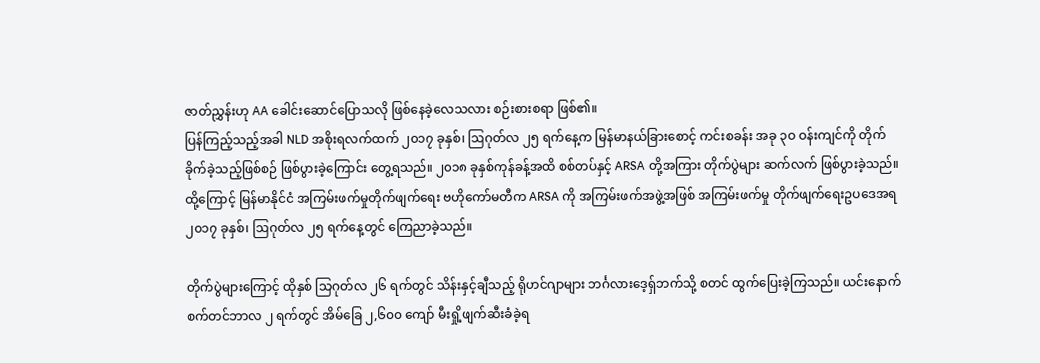ဇာတ်ညွှန်းဟု AA ခေါင်းဆောင်ပြောသလို ဖြစ်နေခဲ့လေသလား စဉ်းစားစရာ ဖြစ်၏။
ပြန်ကြည့်သည့်အခါ NLD အစိုးရလက်ထက် ၂၀၁၇ ခုနှစ်၊ ဩဂုတ်လ ၂၅ ရက်နေ့က မြန်မာနယ်ခြားစောင့် ကင်းစခန်း အခု ၃ဝ ဝန်းကျင်ကို တိုက်ခိုက်ခဲ့သည့်ဖြစ်စဉ် ဖြစ်ပွားခဲ့ကြောင်း တွေ့ရသည်။ ၂၀၁၈ ခုနှစ်ကုန်ခန့်အထိ စစ်တပ်နှင့် ARSA တို့အကြား တိုက်ပွဲများ ဆက်လက် ဖြစ်ပွားခဲ့သည်။
ထို့ကြောင့် မြန်မာနိုင်ငံ အကြမ်းဖက်မှုတိုက်ဖျက်ရေး ဗဟိုကော်မတီက ARSA ကို အကြမ်းဖက်အဖွဲ့အဖြစ် အကြမ်းဖက်မှု တိုက်ဖျက်ရေးဥပဒေအရ ၂၀၁၇ ခုနှစ်၊ ဩဂုတ်လ ၂၅ ရက်နေ့တွင် ကြေညာခဲ့သည်။

တိုက်ပွဲများကြောင့် ထိုနှစ် သြဂုတ်လ ၂၆ ရက်တွင် သိန်းနှင့်ချီသည့် ရိုဟင်ဂျာများ ဘင်္ဂလားဒေ့ရှ်ဘက်သို့ စတင် ထွက်ပြေးခဲ့ကြသည်။ ယင်းနောက် စက်တင်ဘာလ ၂ ရက်တွင် အိမ်ခြေ ၂,၆၀၀ ကျော် မီးရှို့ဖျက်ဆီးခံခဲ့ရ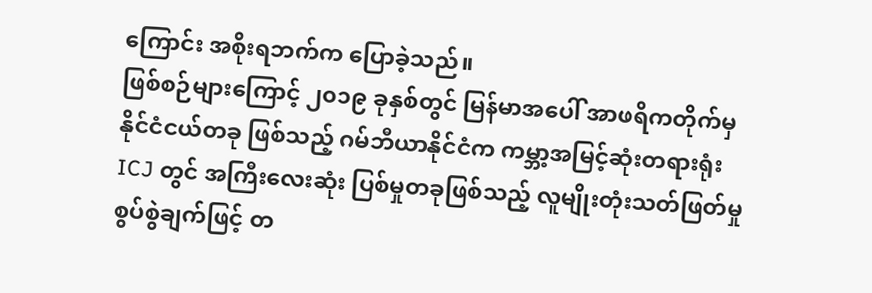ကြောင်း အစိုးရဘက်က ပြောခဲ့သည်။
ဖြစ်စဉ်များကြောင့် ၂၀၁၉ ခုနှစ်တွင် မြန်မာအပေါ် အာဖရိကတိုက်မှ နိုင်ငံငယ်တခု ဖြစ်သည့် ဂမ်ဘီယာနိုင်ငံက ကမ္ဘာ့အမြင့်ဆုံးတရားရုံး ICJ တွင် အကြီးလေးဆုံး ပြစ်မှုတခုဖြစ်သည့် လူမျိုးတုံးသတ်ဖြတ်မှု စွပ်စွဲချက်ဖြင့် တ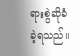ရားစွဲဆိုခံခဲ့ရသည်။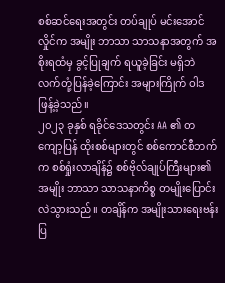စစ်ဆင်ရေးအတွင်း တပ်ချုပ် မင်းအောင်လှိုင်က အမျိုး ဘာသာ သာသနာအတွက် အစိုးရထံမှ ခွင့်ပြုချက် ရယူခဲ့ခြင်း မရှိဘဲ လက်တုံ့ပြန်ခဲ့ကြောင်း အများကြိုက် ဝါဒဖြန့်ခဲ့သည်။
၂၀၂၃ ခုနှစ် ရခိုင်ဒေသတွင်း AA ၏ တကျော့ပြန် ထိုးစစ်များတွင် စစ်ကောင်စီဘက်က စစ်ရှုံးလာချိန်၌ စစ်ဗိုလ်ချုပ်ကြီးများ၏ အမျိုး ဘာသာ သာသနာကိစ္စ တမျိုးပြောင်းလဲသွားသည်။ တချိန်က အမျိုးသားရေးဗန်းပြ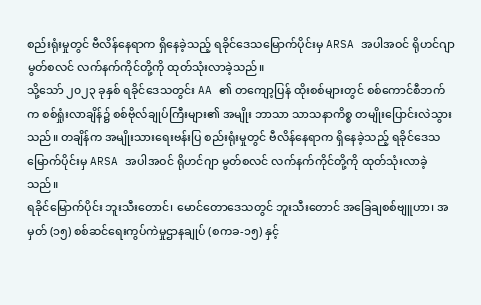စည်းရုံးမှုတွင် ဗီလိန်နေရာက ရှိနေခဲ့သည့် ရခိုင်ဒေသမြောက်ပိုင်းမှ ARSA အပါအဝင် ရိုဟင်ဂျာ မွတ်စလင် လက်နက်ကိုင်တို့ကို ထုတ်သုံးလာခဲ့သည်။
သို့သော် ၂၀၂၃ ခုနှစ် ရခိုင်ဒေသတွင်း AA ၏ တကျော့ပြန် ထိုးစစ်များတွင် စစ်ကောင်စီဘက်က စစ်ရှုံးလာချိန်၌ စစ်ဗိုလ်ချုပ်ကြီးများ၏ အမျိုး ဘာသာ သာသနာကိစ္စ တမျိုးပြောင်းလဲသွားသည်။ တချိန်က အမျိုးသားရေးဗန်းပြ စည်းရုံးမှုတွင် ဗီလိန်နေရာက ရှိနေခဲ့သည့် ရခိုင်ဒေသမြောက်ပိုင်းမှ ARSA အပါအဝင် ရိုဟင်ဂျာ မွတ်စလင် လက်နက်ကိုင်တို့ကို ထုတ်သုံးလာခဲ့သည်။
ရခိုင်မြောက်ပိုင်း ဘူးသီးတောင်၊ မောင်တောဒေသတွင် ဘူးသီးတောင် အခြေချစစ်ဗျူဟာ၊ အမှတ် (၁၅) စစ်ဆင်ရေးကွပ်ကဲမှုဌာနချုပ် (စကခ-၁၅) နှင့်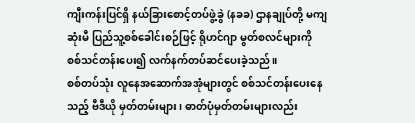ကျီးကန်းပြင်ရှိ နယ်ခြားစောင့်တပ်ဖွဲ့ခွဲ (နခခ) ဌာနချုပ်တို့ မကျဆုံးမီ ပြည်သူ့စစ်ခေါင်းစဉ်ဖြင့် ရိုဟင်ဂျာ မွတ်စလင်များကို စစ်သင်တန်းပေး၍ လက်နက်တပ်ဆင်ပေးခဲ့သည်။
စစ်တပ်သုံး လူနေအဆောက်အအုံများတွင် စစ်သင်တန်းပေးနေသည့် ဗီဒီယို မှတ်တမ်းများ၊ ဓာတ်ပုံမှတ်တမ်းများလည်း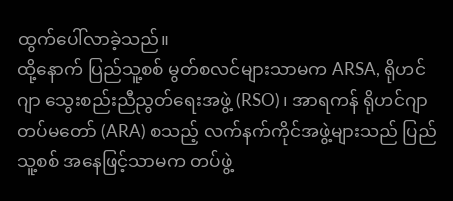ထွက်ပေါ်လာခဲ့သည်။
ထို့နောက် ပြည်သူ့စစ် မွတ်စလင်များသာမက ARSA, ရိုဟင်ဂျာ သွေးစည်းညီညွတ်ရေးအဖွဲ့ (RSO)၊ အာရကန် ရိုဟင်ဂျာ တပ်မတော် (ARA) စသည့် လက်နက်ကိုင်အဖွဲ့များသည် ပြည်သူ့စစ် အနေဖြင့်သာမက တပ်ဖွဲ့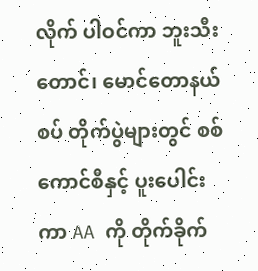လိုက် ပါဝင်ကာ ဘူးသီးတောင်၊ မောင်တောနယ်စပ် တိုက်ပွဲများတွင် စစ်ကောင်စီနှင့် ပူးပေါင်းကာ AA ကို တိုက်ခိုက်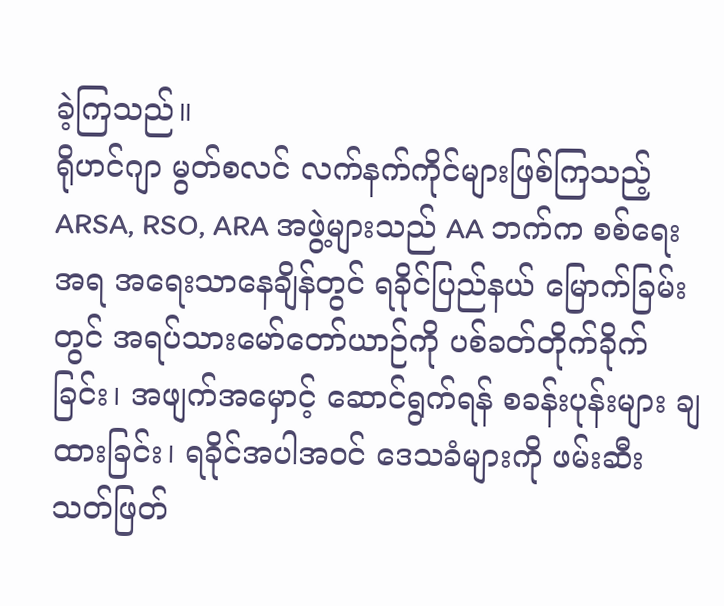ခဲ့ကြသည်။
ရိုဟင်ဂျာ မွတ်စလင် လက်နက်ကိုင်များဖြစ်ကြသည့် ARSA, RSO, ARA အဖွဲ့များသည် AA ဘက်က စစ်ရေးအရ အရေးသာနေချိန်တွင် ရခိုင်ပြည်နယ် မြောက်ခြမ်းတွင် အရပ်သားမော်တော်ယာဉ်ကို ပစ်ခတ်တိုက်ခိုက်ခြင်း၊ အဖျက်အမှောင့် ဆောင်ရွက်ရန် စခန်းပုန်းများ ချထားခြင်း၊ ရခိုင်အပါအဝင် ဒေသခံများကို ဖမ်းဆီးသတ်ဖြတ်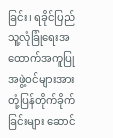ခြင်း၊ ရခိုင်ပြည်သူ့လုံခြုံရေးအထောက်အကူပြု အဖွဲ့ဝင်များအား တုံ့ပြန်တိုက်ခိုက်ခြင်းများ ဆောင်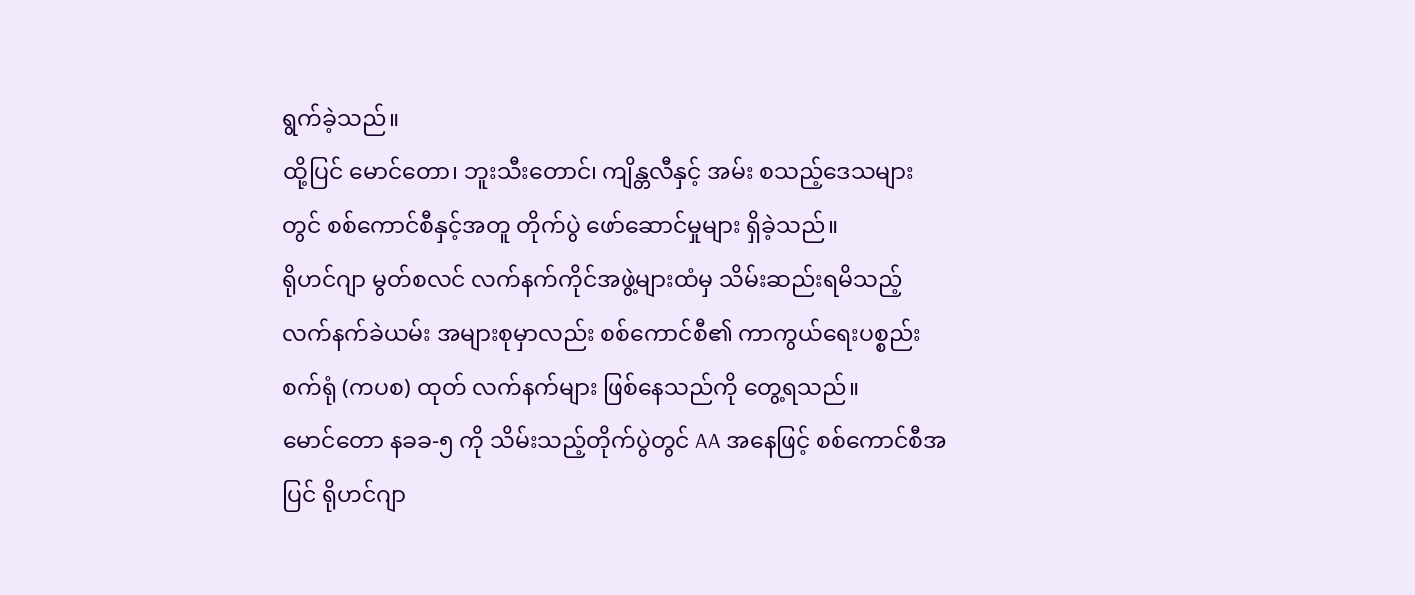ရွက်ခဲ့သည်။
ထို့ပြင် မောင်တော၊ ဘူးသီးတောင်၊ ကျိန္တလီနှင့် အမ်း စသည့်ဒေသများတွင် စစ်ကောင်စီနှင့်အတူ တိုက်ပွဲ ဖော်ဆောင်မှုများ ရှိခဲ့သည်။
ရိုဟင်ဂျာ မွတ်စလင် လက်နက်ကိုင်အဖွဲ့များထံမှ သိမ်းဆည်းရမိသည့် လက်နက်ခဲယမ်း အများစုမှာလည်း စစ်ကောင်စီ၏ ကာကွယ်ရေးပစ္စည်းစက်ရုံ (ကပစ) ထုတ် လက်နက်များ ဖြစ်နေသည်ကို တွေ့ရသည်။
မောင်တော နခခ-၅ ကို သိမ်းသည့်တိုက်ပွဲတွင် AA အနေဖြင့် စစ်ကောင်စီအပြင် ရိုဟင်ဂျာ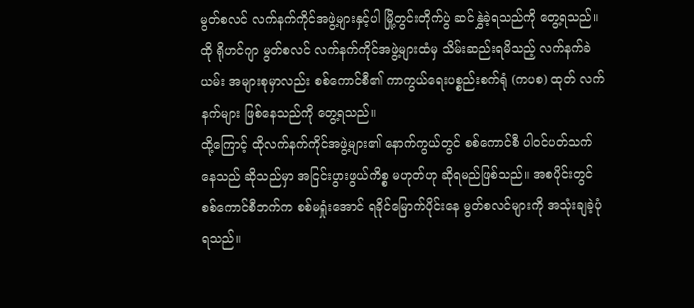မွတ်စလင် လက်နက်ကိုင်အဖွဲ့များနှင့်ပါ မြို့တွင်းတိုက်ပွဲ ဆင်နွှဲခဲ့ရသည်ကို တွေ့ရသည်။ ထို ရိုဟင်ဂျာ မွတ်စလင် လက်နက်ကိုင်အဖွဲ့များထံမှ သိမ်းဆည်းရမိသည့် လက်နက်ခဲယမ်း အများစုမှာလည်း စစ်ကောင်စီ၏ ကာကွယ်ရေးပစ္စည်းစက်ရုံ (ကပစ) ထုတ် လက်နက်များ ဖြစ်နေသည်ကို တွေ့ရသည်။
ထို့ကြောင့် ထိုလက်နက်ကိုင်အဖွဲ့များ၏ နောက်ကွယ်တွင် စစ်ကောင်စီ ပါဝင်ပတ်သက်နေသည် ဆိုသည်မှာ အငြင်းပွားဖွယ်ကိစ္စ မဟုတ်ဟု ဆိုရမည်ဖြစ်သည်။ အစပိုင်းတွင် စစ်ကောင်စီဘက်က စစ်မရှုံးအောင် ရခိုင်မြောက်ပိုင်းနေ မွတ်စလင်များကို အသုံးချခဲ့ပုံရသည်။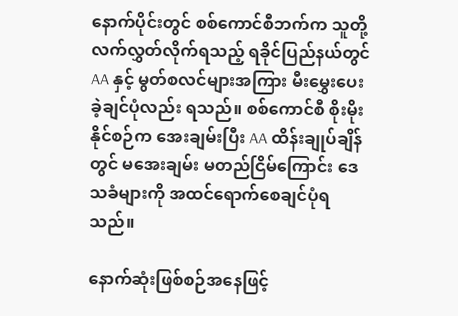နောက်ပိုင်းတွင် စစ်ကောင်စီဘက်က သူတို့ လက်လွှတ်လိုက်ရသည့် ရခိုင်ပြည်နယ်တွင် AA နှင့် မွတ်စလင်များအကြား မီးမွှေးပေးခဲ့ချင်ပုံလည်း ရသည်။ စစ်ကောင်စီ စိုးမိုးနိုင်စဉ်က အေးချမ်းပြီး AA ထိန်းချုပ်ချိန်တွင် မအေးချမ်း မတည်ငြိမ်ကြောင်း ဒေသခံများကို အထင်ရောက်စေချင်ပုံရသည်။

နောက်ဆုံးဖြစ်စဉ်အနေဖြင့်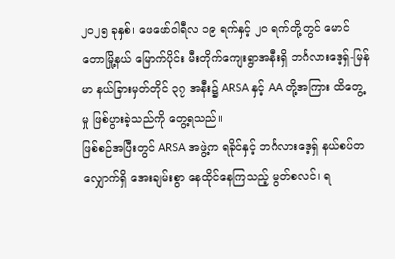၂၀၂၅ ခုနှစ်၊ ဖေဖော်ဝါရီလ ၁၉ ရက်နှင့် ၂ဝ ရက်တို့တွင် မောင်တောမြို့နယ် မြောက်ပိုင်း မီးတိုက်ကျေးရွာအနီးရှိ ဘင်္ဂလားဒေ့ရှ်-မြန်မာ နယ်ခြားမှတ်တိုင် ၃၇ အနီး၌ ARSA နှင့် AA တို့အကြား ထိတွေ့မှု ဖြစ်ပွားခဲ့သည်ကို တွေ့ရသည်။
ဖြစ်စဉ်အပြီးတွင် ARSA အဖွဲ့က ရခိုင်နှင့် ဘင်္ဂလားဒေ့ရှ် နယ်စပ်တလျှောက်ရှိ အေးချမ်းစွာ နေထိုင်နေကြသည့် မွတ်စလင်၊ ရ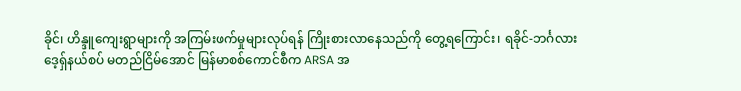ခိုင်၊ ဟိန္ဒူကျေးရွာများကို အကြမ်းဖက်မှုများလုပ်ရန် ကြိုးစားလာနေသည်ကို တွေ့ရကြောင်း၊ ရခိုင်-ဘင်္ဂလားဒေ့ရှ်နယ်စပ် မတည်ငြိမ်အောင် မြန်မာစစ်ကောင်စီက ARSA အ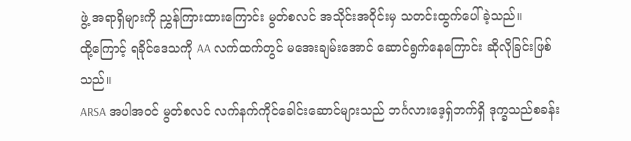ဖွဲ့ အရာရှိများကို ညွှန်ကြားထားကြောင်း မွတ်စလင် အသိုင်းအဝိုင်းမှ သတင်းထွက်ပေါ်ခဲ့သည်။
ထို့ကြောင့် ရခိုင်ဒေသကို AA လက်ထက်တွင် မအေးချမ်းအောင် ဆောင်ရွက်နေကြောင်း ဆိုလိုခြင်းဖြစ်သည်။
ARSA အပါအဝင် မွတ်စလင် လက်နက်ကိုင်ခေါင်းဆောင်များသည် ဘင်္ဂလားဒေ့ရှ်ဘက်ရှိ ဒုက္ခသည်စခန်း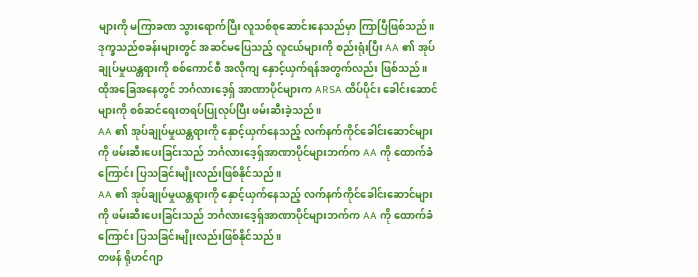များကို မကြာခဏ သွားရောက်ပြီး လူသစ်စုဆောင်းနေသည်မှာ ကြာပြီဖြစ်သည်။ ဒုက္ခသည်စခန်းများတွင် အဆင်မပြေသည့် လူငယ်များကို စည်းရုံးပြီး AA ၏ အုပ်ချုပ်မှုယန္တရားကို စစ်ကောင်စီ အလိုကျ နှောင့်ယှက်ရန်အတွက်လည်း ဖြစ်သည်။
ထိုအခြေအနေတွင် ဘင်္ဂလားဒေ့ရှ် အာဏာပိုင်များက ARSA ထိပ်ပိုင်း ခေါင်းဆောင်များကို စစ်ဆင်ရေးတရပ်ပြုလုပ်ပြီး ဖမ်းဆီးခဲ့သည်။
AA ၏ အုပ်ချုပ်မှုယန္တရားကို နှောင့်ယှက်နေသည့် လက်နက်ကိုင်ခေါင်းဆောင်များကို ဖမ်းဆီးပေးခြင်းသည် ဘင်္ဂလားဒေ့ရှ်အာဏာပိုင်များဘက်က AA ကို ထောက်ခံကြောင်း ပြသခြင်းမျိုးလည်းဖြစ်နိုင်သည်။
AA ၏ အုပ်ချုပ်မှုယန္တရားကို နှောင့်ယှက်နေသည့် လက်နက်ကိုင်ခေါင်းဆောင်များကို ဖမ်းဆီးပေးခြင်းသည် ဘင်္ဂလားဒေ့ရှ်အာဏာပိုင်များဘက်က AA ကို ထောက်ခံကြောင်း ပြသခြင်းမျိုးလည်းဖြစ်နိုင်သည်။
တဖန် ရိုဟင်ဂျာ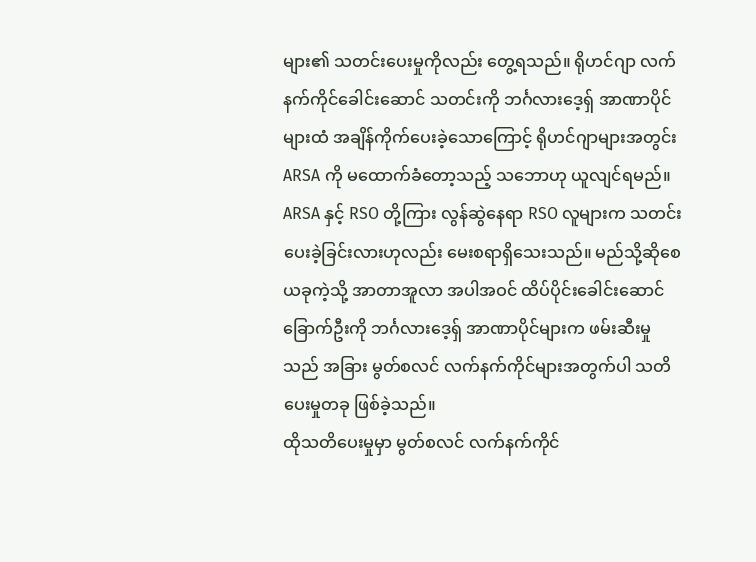များ၏ သတင်းပေးမှုကိုလည်း တွေ့ရသည်။ ရိုဟင်ဂျာ လက်နက်ကိုင်ခေါင်းဆောင် သတင်းကို ဘင်္ဂလားဒေ့ရှ် အာဏာပိုင်များထံ အချိန်ကိုက်ပေးခဲ့သောကြောင့် ရိုဟင်ဂျာများအတွင်း ARSA ကို မထောက်ခံတော့သည့် သဘောဟု ယူလျင်ရမည်။
ARSA နှင့် RSO တို့ကြား လွန်ဆွဲနေရာ RSO လူများက သတင်းပေးခဲ့ခြင်းလားဟုလည်း မေးစရာရှိသေးသည်။ မည်သို့ဆိုစေ ယခုကဲ့သို့ အာတာအူလာ အပါအဝင် ထိပ်ပိုင်းခေါင်းဆောင် ခြောက်ဦးကို ဘင်္ဂလားဒေ့ရှ် အာဏာပိုင်များက ဖမ်းဆီးမှုသည် အခြား မွတ်စလင် လက်နက်ကိုင်များအတွက်ပါ သတိပေးမှုတခု ဖြစ်ခဲ့သည်။
ထိုသတိပေးမှုမှာ မွတ်စလင် လက်နက်ကိုင်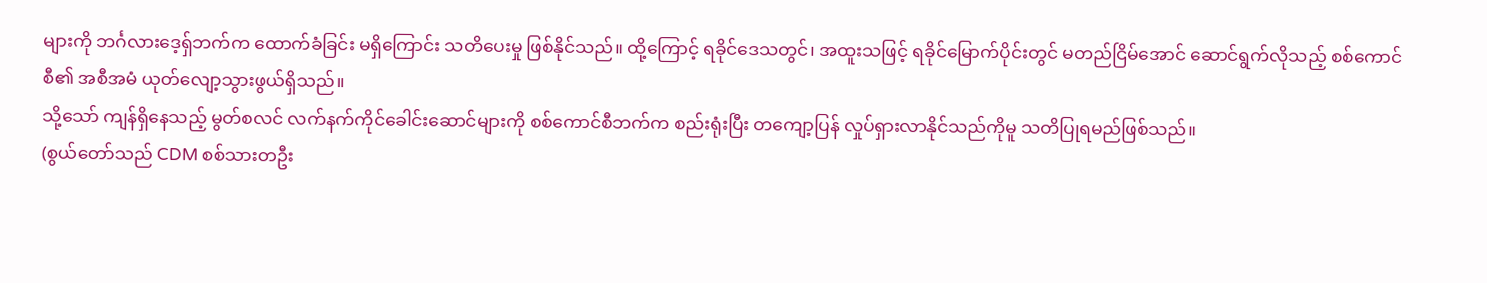များကို ဘင်္ဂလားဒေ့ရှ်ဘက်က ထောက်ခံခြင်း မရှိကြောင်း သတိပေးမှု ဖြစ်နိုင်သည်။ ထို့ကြောင့် ရခိုင်ဒေသတွင်၊ အထူးသဖြင့် ရခိုင်မြောက်ပိုင်းတွင် မတည်ငြိမ်အောင် ဆောင်ရွက်လိုသည့် စစ်ကောင်စီ၏ အစီအမံ ယုတ်လျော့သွားဖွယ်ရှိသည်။
သို့သော် ကျန်ရှိနေသည့် မွတ်စလင် လက်နက်ကိုင်ခေါင်းဆောင်များကို စစ်ကောင်စီဘက်က စည်းရုံးပြီး တကျော့ပြန် လှုပ်ရှားလာနိုင်သည်ကိုမူ သတိပြုရမည်ဖြစ်သည်။
(စွယ်တော်သည် CDM စစ်သားတဦး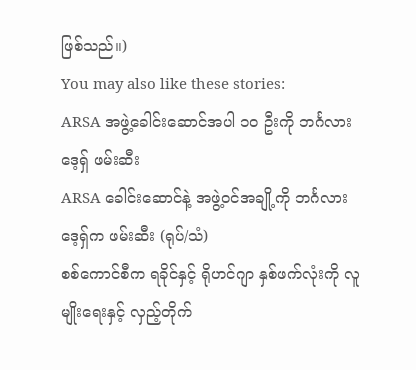ဖြစ်သည်။)
You may also like these stories:
ARSA အဖွဲ့ခေါင်းဆောင်အပါ ၁၀ ဦးကို ဘင်္ဂလားဒေ့ရှ် ဖမ်းဆီး
ARSA ခေါင်းဆောင်နဲ့ အဖွဲ့ဝင်အချို့ကို ဘင်္ဂလားဒေ့ရှ်က ဖမ်းဆီး (ရုပ်/သံ)
စစ်ကောင်စီက ရခိုင်နှင့် ရိုဟင်ဂျာ နှစ်ဖက်လုံးကို လူမျိုးရေးနှင့် လှည့်တိုက်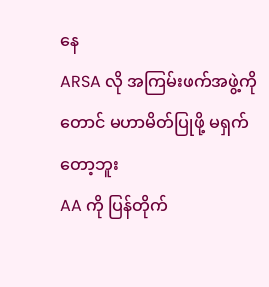နေ
ARSA လို အကြမ်းဖက်အဖွဲ့ကိုတောင် မဟာမိတ်ပြုဖို့ မရှက်တော့ဘူး
AA ကို ပြန်တိုက်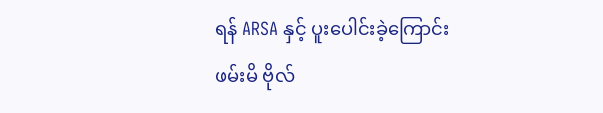ရန် ARSA နှင့် ပူးပေါင်းခဲ့ကြောင်း ဖမ်းမိ ဗိုလ်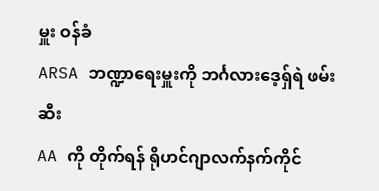မှူး ဝန်ခံ
ARSA ဘဏ္ဍာရေးမှူးကို ဘင်္ဂလားဒေ့ရှ်ရဲ ဖမ်းဆီး
AA ကို တိုက်ရန် ရိုဟင်ဂျာလက်နက်ကိုင်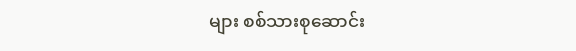များ စစ်သားစုဆောင်း